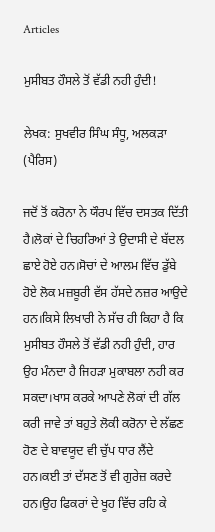Articles

ਮੁਸੀਬਤ ਹੌਸਲੇ ਤੋਂ ਵੱਡੀ ਨਹੀ ਹੁੰਦੀ!

ਲੇਖਕ: ਸੁਖਵੀਰ ਸਿੰਘ ਸੰਧੂ, ਅਲਕੜਾ (ਪੈਰਿਸ)

ਜਦੋਂ ਤੋਂ ਕਰੋਨਾ ਨੇ ਯੌਰਪ ਵਿੱਚ ਦਸਤਕ ਦਿੱਤੀ ਹੈ।ਲੋਕਾਂ ਦੇ ਚਿਹਰਿਆਂ ਤੇ ਉਦਾਸੀ ਦੇ ਬੱਦਲ ਛਾਏ ਹੋਏ ਹਨ।ਸੋਚਾਂ ਦੇ ਆਲਮ ਵਿੱਚ ਡੁੱਬੇ ਹੋਏ ਲੋਕ ਮਜ਼ਬੂਰੀ ਵੱਸ ਹੱਸਦੇ ਨਜ਼ਰ ਆਉਦੇ ਹਨ।ਕਿਸੇ ਲਿਖਾਰੀ ਨੇ ਸੱਚ ਹੀ ਕਿਹਾ ਹੈ ਕਿ ਮੁਸੀਬਤ ਹੌਸਲੇ ਤੋਂ ਵੱਡੀ ਨਹੀ ਹੁੰਦੀ, ਹਾਰ ਉਹ ਮੰਨਦਾ ਹੈ ਜਿਹੜਾ ਮੁਕਾਬਲਾ ਨਹੀ ਕਰ ਸਕਦਾ।ਖਾਸ ਕਰਕੇ ਆਪਣੇ ਲੋਕਾਂ ਦੀ ਗੱਲ ਕਰੀ ਜਾਵੇ ਤਾਂ ਬਹੁਤੇ ਲੋਕੀ ਕਰੋਨਾ ਦੇ ਲੱਛਣ ਹੋਣ ਦੇ ਬਾਵਯੂਦ ਵੀ ਚੁੱਪ ਧਾਰ ਲੈਂਦੇ ਹਨ।ਕਈ ਤਾਂ ਦੱਸਣ ਤੋਂ ਵੀ ਗੁਰੇਜ਼ ਕਰਦੇ ਹਨ।ਉਹ ਫਿਕਰਾਂ ਦੇ ਖੂਹ ਵਿੱਚ ਰਹਿ ਕੇ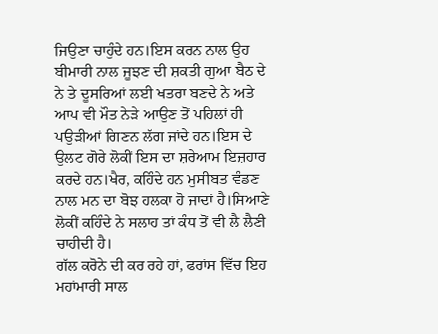ਜਿਉਣਾ ਚਾਹੁੰਦੇ ਹਨ।ਇਸ ਕਰਨ ਨਾਲ ਉਹ ਬੀਮਾਰੀ ਨਾਲ ਜੂਝਣ ਦੀ ਸ਼ਕਤੀ ਗੁਆ ਬੈਠ ਦੇ ਨੇ ਤੇ ਦੂਸਰਿਆਂ ਲਈ ਖਤਰਾ ਬਣਦੇ ਨੇ ਅਤੇ ਆਪ ਵੀ ਮੌਤ ਨੇੜੇ ਆਉਣ ਤੋਂ ਪਹਿਲਾਂ ਹੀ ਪਉੜੀਆਂ ਗਿਣਨ ਲੱਗ ਜਾਂਦੇ ਹਨ।ਇਸ ਦੇ ਉਲਟ ਗੋਰੇ ਲੋਕੀਂ ਇਸ ਦਾ ਸ਼ਰੇਆਮ ਇਜ਼ਹਾਰ ਕਰਦੇ ਹਨ।ਖੈਰ, ਕਹਿੰਦੇ ਹਨ ਮੁਸੀਬਤ ਵੰਡਣ ਨਾਲ ਮਨ ਦਾ ਬੋਝ ਹਲਕਾ ਹੋ ਜਾਦਾਂ ਹੈ।ਸਿਆਣੇ ਲੋਕੀਂ ਕਹਿੰਦੇ ਨੇ ਸਲਾਹ ਤਾਂ ਕੰਧ ਤੋਂ ਵੀ ਲੈ ਲੈਣੀ ਚਾਹੀਦੀ ਹੈ।
ਗੱਲ ਕਰੋਨੇ ਦੀ ਕਰ ਰਹੇ ਹਾਂ, ਫਰਾਂਸ ਵਿੱਚ ਇਹ ਮਹਾਂਮਾਰੀ ਸਾਲ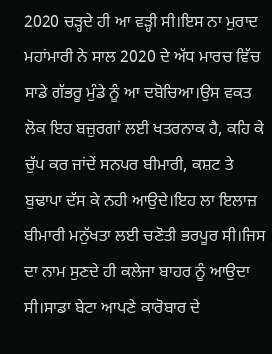2020 ਚੜ੍ਹਦੇ ਹੀ ਆ ਵੜ੍ਹੀ ਸੀ।ਇਸ ਨਾ ਮੁਰਾਦ ਮਹਾਂਮਾਰੀ ਨੇ ਸਾਲ 2020 ਦੇ ਅੱਧ ਮਾਰਚ ਵਿੱਚ ਸਾਡੇ ਗੱਭਰੂ ਮੁੰਡੇ ਨੂੰ ਆ ਦਬੋਚਿਆ।ਉਸ ਵਕਤ ਲੋਕ ਇਹ ਬਜ਼ੁਰਗਾਂ ਲਈ ਖਤਰਨਾਕ ਹੈ, ਕਹਿ ਕੇ ਚੁੱਪ ਕਰ ਜਾਂਦੇਂ ਸਨਪਰ ਬੀਮਾਰੀ, ਕਸ਼ਟ ਤੇ ਬੁਢਾਪਾ ਦੱਸ ਕੇ ਨਹੀ ਆਉਦੇ।ਇਹ ਲਾ ਇਲਾਜ਼ ਬੀਮਾਰੀ ਮਨੁੱਖਤਾ ਲਈ ਚਣੋਤੀ ਭਰਪੂਰ ਸੀ।ਜਿਸ ਦਾ ਨਾਮ ਸੁਣਦੇ ਹੀ ਕਲੇਜਾ ਬਾਹਰ ਨੂੰ ਆਉਦਾ ਸੀ।ਸਾਡਾ ਬੇਟਾ ਆਪਣੇ ਕਾਰੋਬਾਰ ਦੇ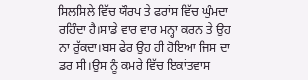ਸਿਲਸਿਲੇ ਵਿੱਚ ਯੌਰਪ ਤੇ ਫਰਾਂਸ ਵਿੱਚ ਘੁੰਮਦਾ ਰਹਿੰਦਾ ਹੈ।ਸਾਡੇ ਵਾਰ ਵਾਰ ਮਨ੍ਹਾ ਕਰਨ ਤੇ ਉਹ ਨਾ ਰੁੱਕਦਾ।ਬਸ ਫੇਰ ਉਹ ਹੀ ਹੋਇਆ ਜਿਸ ਦਾ ਡਰ ਸੀ।ਉਸ ਨੂੰ ਕਮਰੇ ਵਿੱਚ ਇਕਾਂਤਵਾਸ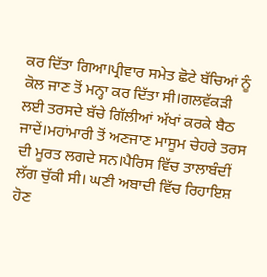ਕਰ ਦਿੱਤਾ ਗਿਆ।ਪ੍ਰੀਵਾਰ ਸਮੇਤ ਛੋਟੇ ਬੱਚਿਆਂ ਨੂੰ ਕੋਲ ਜਾਣ ਤੋਂ ਮਨ੍ਹਾ ਕਰ ਦਿੱਤਾ ਸੀ।ਗਲਵੱਕੜੀ ਲਈ ਤਰਸਦੇ ਬੱਚੇ ਗਿੱਲੀਆਂ ਅੱਖਾਂ ਕਰਕੇ ਬੈਠ ਜਾਦੇਂ।ਮਹਾਂਮਾਰੀ ਤੋਂ ਅਣਜਾਣ ਮਾਸੂਮ ਚੇਹਰੇ ਤਰਸ ਦੀ ਮੂਰਤ ਲਗਦੇ ਸਨ।ਪੈਰਿਸ ਵਿੱਚ ਤਾਲਾਬੰਦੀਂ ਲੱਗ ਚੁੱਕੀ ਸੀ। ਘਣੀ ਅਬਾਦੀ ਵਿੱਚ ਰਿਹਾਇਸ਼ ਹੋਣ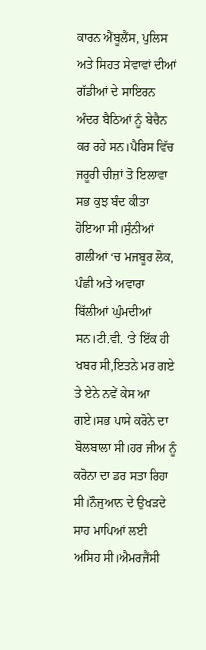ਕਾਰਨ ਐਂਬੂਲੈਂਸ, ਪੁਲਿਸ ਅਤੇ ਸਿਹਤ ਸੇਵਾਵਾਂ ਦੀਆਂ ਗੱਡੀਆਂ ਦੇ ਸਾਇਰਨ ਅੰਦਰ ਬੈਠਿਆਂ ਨੂੰ ਬੇਚੈਨ ਕਰ ਰਹੇ ਸਨ।ਪੈਰਿਸ ਵਿੱਚ ਜਰੂਰੀ ਚੀਜ਼ਾਂ ਤੋ ਇਲਾਵਾ ਸਭ ਕੁਝ ਬੰਦ ਕੀਤਾ ਹੋਇਆ ਸੀ।ਸੁੰਨੀਆਂ ਗਲੀਆਂ ‘ਚ ਮਜਬੂਰ ਲੋਕ, ਪੰਛੀ ਅਤੇ ਅਵਾਰਾ ਬਿੱਲੀਆਂ ਘੁੰਮਦੀਆਂ ਸਨ।ਟੀ.ਵੀ. ‘ਤੇ ਇੱਕ ਹੀ ਖਬਰ ਸੀ,ਇਤਨੇ ਮਰ ਗਏ ਤੇ ਏਨੇ ਨਵੇਂ ਕੇਸ ਆ ਗਏ।ਸਭ ਪਾਸੇ ਕਰੋਨੇ ਦਾ ਬੋਲਬਾਲਾ ਸੀ।ਹਰ ਜੀਅ ਨੂੰ ਕਰੋਨਾ ਦਾ ਡਰ ਸਤਾ ਰਿਹਾ ਸੀ।ਨੌਜੁਆਨ ਦੇ ਉਖੜਦੇ ਸਾਹ ਮਾਪਿਆਂ ਲਈ ਅਸਿਹ ਸੀ।ਐਮਰਜੈਂਸੀ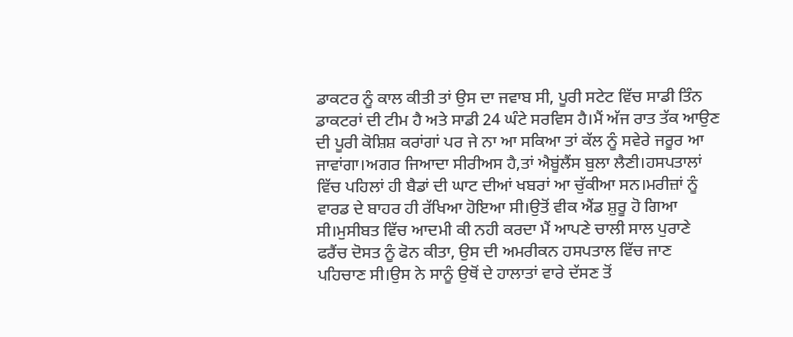ਡਾਕਟਰ ਨੂੰ ਕਾਲ ਕੀਤੀ ਤਾਂ ਉਸ ਦਾ ਜਵਾਬ ਸੀ, ਪੂਰੀ ਸਟੇਟ ਵਿੱਚ ਸਾਡੀ ਤਿੰਨ ਡਾਕਟਰਾਂ ਦੀ ਟੀਮ ਹੈ ਅਤੇ ਸਾਡੀ 24 ਘੰਟੇ ਸਰਵਿਸ ਹੈ।ਮੈਂ ਅੱਜ ਰਾਤ ਤੱਕ ਆਉਣ ਦੀ ਪੂਰੀ ਕੋਸ਼ਿਸ਼ ਕਰਾਂਗਾਂ ਪਰ ਜੇ ਨਾ ਆ ਸਕਿਆ ਤਾਂ ਕੱਲ ਨੂੰ ਸਵੇਰੇ ਜਰੂਰ ਆ ਜਾਵਾਂਗਾ।ਅਗਰ ਜਿਆਦਾ ਸੀਰੀਅਸ ਹੈ,ਤਾਂ ਐਬੂਂਲੈਂਸ ਬੁਲਾ ਲੈਣੀ।ਹਸਪਤਾਲਾਂ ਵਿੱਚ ਪਹਿਲਾਂ ਹੀ ਬੈਡਾਂ ਦੀ ਘਾਟ ਦੀਆਂ ਖਬਰਾਂ ਆ ਚੁੱਕੀਆ ਸਨ।ਮਰੀਜ਼ਾਂ ਨੂੰ ਵਾਰਡ ਦੇ ਬਾਹਰ ਹੀ ਰੱਖਿਆ ਹੋਇਆ ਸੀ।ਉਤੋਂ ਵੀਕ ਐਂਡ ਸ਼ੁਰੂ ਹੋ ਗਿਆ ਸੀ।ਮੁਸੀਬਤ ਵਿੱਚ ਆਦਮੀ ਕੀ ਨਹੀ ਕਰਦਾ ਮੈਂ ਆਪਣੇ ਚਾਲੀ ਸਾਲ ਪੁਰਾਣੇ ਫਰੈਂਚ ਦੋਸਤ ਨੂੰ ਫੋਨ ਕੀਤਾ, ਉਸ ਦੀ ਅਮਰੀਕਨ ਹਸਪਤਾਲ ਵਿੱਚ ਜਾਣ ਪਹਿਚਾਣ ਸੀ।ਉਸ ਨੇ ਸਾਨੂੰ ਉਥੋਂ ਦੇ ਹਾਲਾਤਾਂ ਵਾਰੇ ਦੱਸਣ ਤੋਂ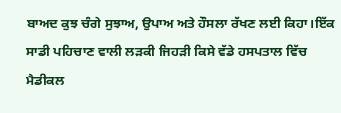ਬਾਅਦ ਕੁਝ ਚੰਗੇ ਸੁਝਾਅ, ਉਪਾਅ ਅਤੇ ਹੌਸਲਾ ਰੱਖਣ ਲਈ ਕਿਹਾ।ਇੱਕ ਸਾਡੀ ਪਹਿਚਾਣ ਵਾਲੀ ਲੜਕੀ ਜਿਹੜੀ ਕਿਸੇ ਵੱਡੇ ਹਸਪਤਾਲ ਵਿੱਚ ਮੈਡੀਕਲ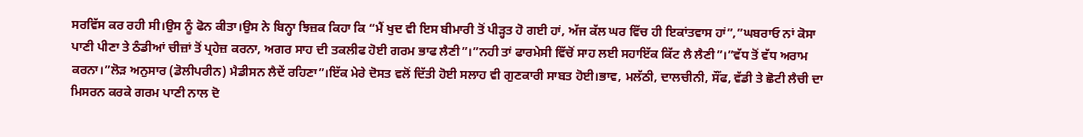ਸਰਵਿੱਸ ਕਰ ਰਹੀ ਸੀ।ਉਸ ਨੂੰ ਫੋਨ ਕੀਤਾ।ਉਸ ਨੇ ਬਿਨ੍ਹਾ ਝਿਜ਼ਕ ਕਿਹਾ ਕਿ “ਮੈਂ ਖੁਦ ਵੀ ਇਸ ਬੀਮਾਰੀ ਤੋਂ ਪੀੜ੍ਹਤ ਹੋ ਗਈ ਹਾਂ, ਅੱਜ ਕੱਲ ਘਰ ਵਿੱਚ ਹੀ ਇਕਾਂਤਵਾਸ ਹਾਂ”,”ਘਬਰਾਓ ਨਾਂ ਕੋਸਾ ਪਾਣੀ ਪੀਣਾ ਤੇ ਠੰਡੀਆਂ ਚੀਜ਼ਾਂ ਤੋਂ ਪ੍ਰਹੇਜ਼ ਕਰਨਾ, ਅਗਰ ਸਾਹ ਦੀ ਤਕਲੀਫ ਹੋਈ ਗਰਮ ਭਾਫ ਲੈਣੀ”।”ਨਹੀ ਤਾਂ ਫਾਰਮੇਸੀ ਵਿੱਚੋਂ ਸਾਹ ਲਈ ਸਹਾਇੱਕ ਕਿੱਟ ਲੈ ਲੈਣੀ”।”ਵੱਧ ਤੋਂ ਵੱਧ ਅਰਾਮ ਕਰਨਾ।”ਲੋੜ ਅਨੁਸਾਰ (ਡੋਲੀਪਰੀਨ) ਮੈਡੀਸਨ ਲੈਦੇਂ ਰਹਿਣਾ”।ਇੱਕ ਮੇਰੇ ਦੋਸਤ ਵਲੋਂ ਦਿੱਤੀ ਹੋਈ ਸਲਾਹ ਵੀ ਗੁਣਕਾਰੀ ਸਾਬਤ ਹੋਈ।ਭਾਵ, ਮਲੱਠੀ, ਦਾਲਚੀਨੀ, ਸੌਂਫ, ਵੱਡੀ ਤੇ ਛੋਟੀ ਲੈਚੀ ਦਾ ਮਿਸਰਨ ਕਰਕੇ ਗਰਮ ਪਾਣੀ ਨਾਲ ਦੋ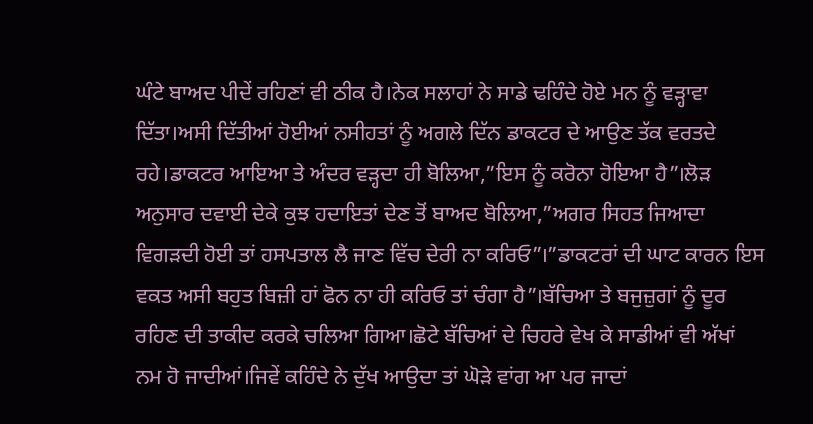ਘੰਟੇ ਬਾਅਦ ਪੀਦੇਂ ਰਹਿਣਾਂ ਵੀ ਠੀਕ ਹੈ।ਨੇਕ ਸਲਾਹਾਂ ਨੇ ਸਾਡੇ ਢਹਿੰਦੇ ਹੋਏ ਮਨ ਨੂੰ ਵੜ੍ਹਾਵਾ ਦਿੱਤਾ।ਅਸੀ ਦਿੱਤੀਆਂ ਹੋਈਆਂ ਨਸੀਹਤਾਂ ਨੂੰ ਅਗਲੇ ਦਿੱਨ ਡਾਕਟਰ ਦੇ ਆਉਣ ਤੱਕ ਵਰਤਦੇ ਰਹੇ।ਡਾਕਟਰ ਆਇਆ ਤੇ ਅੰਦਰ ਵੜ੍ਹਦਾ ਹੀ ਬੋਲਿਆ,”ਇਸ ਨੂੰ ਕਰੋਨਾ ਹੋਇਆ ਹੈ”।ਲੋੜ ਅਨੁਸਾਰ ਦਵਾਈ ਦੇਕੇ ਕੁਝ ਹਦਾਇਤਾਂ ਦੇਣ ਤੋਂ ਬਾਅਦ ਬੋਲਿਆ,”ਅਗਰ ਸਿਹਤ ਜਿਆਦਾ ਵਿਗੜਦੀ ਹੋਈ ਤਾਂ ਹਸਪਤਾਲ ਲੈ ਜਾਣ ਵਿੱਚ ਦੇਰੀ ਨਾ ਕਰਿਓ”।”ਡਾਕਟਰਾਂ ਦੀ ਘਾਟ ਕਾਰਨ ਇਸ ਵਕਤ ਅਸੀ ਬਹੁਤ ਬਿਜ਼ੀ ਹਾਂ ਫੋਨ ਨਾ ਹੀ ਕਰਿਓ ਤਾਂ ਚੰਗਾ ਹੈ”।ਬੱਚਿਆ ਤੇ ਬਜੁਜ਼ੁਗਾਂ ਨੂੰ ਦੂਰ ਰਹਿਣ ਦੀ ਤਾਕੀਦ ਕਰਕੇ ਚਲਿਆ ਗਿਆ।ਛੋਟੇ ਬੱਚਿਆਂ ਦੇ ਚਿਹਰੇ ਵੇਖ ਕੇ ਸਾਡੀਆਂ ਵੀ ਅੱਖਾਂ ਨਮ ਹੋ ਜਾਦੀਆਂ।ਜਿਵੇਂ ਕਹਿੰਦੇ ਨੇ ਦੁੱਖ ਆਉਦਾ ਤਾਂ ਘੋੜੇ ਵਾਂਗ ਆ ਪਰ ਜਾਦਾਂ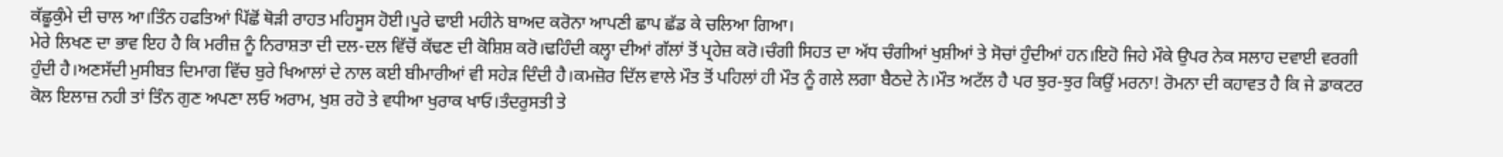ਕੱਛੂਕੁੰਮੇ ਦੀ ਚਾਲ ਆ।ਤਿੰਨ ਹਫਤਿਆਂ ਪਿੱਛੋਂ ਥੋੜੀ ਰਾਹਤ ਮਹਿਸੂਸ ਹੋਈ।ਪੂਰੇ ਢਾਈ ਮਹੀਨੇ ਬਾਅਦ ਕਰੋਨਾ ਆਪਣੀ ਛਾਪ ਛੱਡ ਕੇ ਚਲਿਆ ਗਿਆ।
ਮੇਰੇ ਲਿਖਣ ਦਾ ਭਾਵ ਇਹ ਹੈ ਕਿ ਮਰੀਜ਼ ਨੂੰ ਨਿਰਾਸ਼ਤਾ ਦੀ ਦਲ-ਦਲ ਵਿੱਚੋਂ ਕੱਢਣ ਦੀ ਕੋਸ਼ਿਸ਼ ਕਰੋ।ਢਹਿੰਦੀ ਕਲ੍ਹਾ ਦੀਆਂ ਗੱਲਾਂ ਤੋਂ ਪ੍ਰਹੇਜ਼ ਕਰੋ।ਚੰਗੀ ਸਿਹਤ ਦਾ ਅੱਧ ਚੰਗੀਆਂ ਖੁਸ਼ੀਆਂ ਤੇ ਸੋਚਾਂ ਹੁੰਦੀਆਂ ਹਨ।ਇਹੋ ਜਿਹੇ ਮੌਕੇ ਉਪਰ ਨੇਕ ਸਲਾਹ ਦਵਾਈ ਵਰਗੀ ਹੁੰਦੀ ਹੈ।ਅਣਸੱਦੀ ਮੁਸੀਬਤ ਦਿਮਾਗ ਵਿੱਚ ਬੁਰੇ ਖਿਆਲਾਂ ਦੇ ਨਾਲ ਕਈ ਬੀਮਾਰੀਆਂ ਵੀ ਸਹੇੜ ਦਿੰਦੀ ਹੈ।ਕਮਜ਼ੋਰ ਦਿੱਲ ਵਾਲੇ ਮੌਤ ਤੋਂ ਪਹਿਲਾਂ ਹੀ ਮੌਤ ਨੂੰ ਗਲੇ ਲਗਾ ਬੈਠਦੇ ਨੇ।ਮੌਤ ਅਟੱਲ ਹੈ ਪਰ ਝੁਰ-ਝੁਰ ਕਿਉਂ ਮਰਨਾ! ਰੋਮਨਾ ਦੀ ਕਹਾਵਤ ਹੈ ਕਿ ਜੇ ਡਾਕਟਰ ਕੋਲ ਇਲਾਜ਼ ਨਹੀ ਤਾਂ ਤਿੰਨ ਗੁਣ ਅਪਣਾ ਲਓ ਅਰਾਮ, ਖੁਸ਼ ਰਹੋ ਤੇ ਵਧੀਆ ਖੁਰਾਕ ਖਾਓ।ਤੰਦਰੁਸਤੀ ਤੇ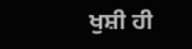ਖੁਸ਼ੀ ਹੀ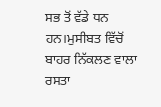ਸਭ ਤੋਂ ਵੱਡੇ ਧਨ ਹਨ।ਮੁਸੀਬਤ ਵਿੱਚੋਂ ਬਾਹਰ ਨਿੱਕਲਣ ਵਾਲਾ ਰਸਤਾ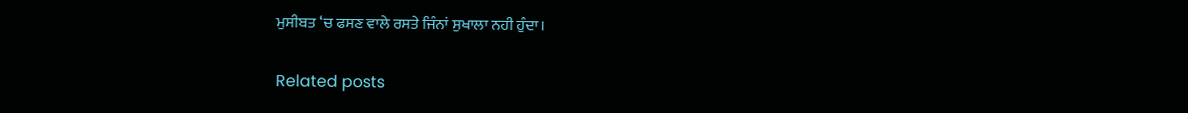ਮੁਸੀਬਤ ‘ਚ ਫਸਣ ਵਾਲੇ ਰਸਤੇ ਜਿੰਨਾਂ ਸੁਖਾਲਾ ਨਹੀ ਹੁੰਦਾ।

Related posts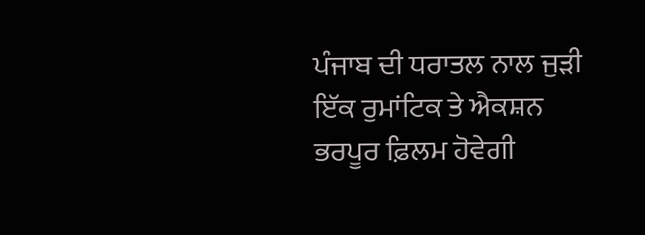ਪੰਜਾਬ ਦੀ ਧਰਾਤਲ ਨਾਲ ਜੁੜੀ ਇੱਕ ਰੁਮਾਂਟਿਕ ਤੇ ਐਕਸ਼ਨ ਭਰਪੂਰ ਫ਼ਿਲਮ ਹੋਵੇਗੀ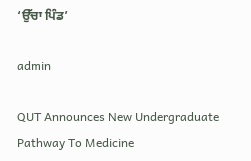‘ਉੱਚਾ ਪਿੰਡ’

admin

QUT Announces New Undergraduate Pathway To Medicine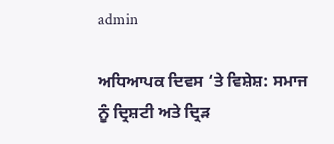admin

ਅਧਿਆਪਕ ਦਿਵਸ ‘ਤੇ ਵਿਸ਼ੇਸ਼: ਸਮਾਜ ਨੂੰ ਦ੍ਰਿਸ਼ਟੀ ਅਤੇ ਦ੍ਰਿੜ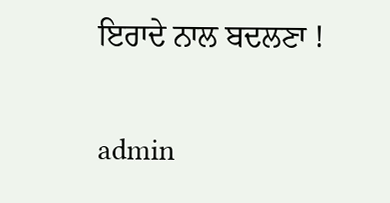ਇਰਾਦੇ ਨਾਲ ਬਦਲਣਾ !

admin